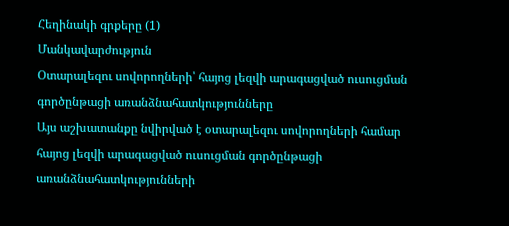Հեղինակի գրքերը (1)
Մանկավարժություն
Օտարալեզու սովորողների՝ հայոց լեզվի արագացված ուսուցման գործընթացի առանձնահատկությունները
Այս աշխատանքը նվիրված է օտարալեզու սովորողների համար հայոց լեզվի արագացված ուսուցման գործընթացի առանձնահատկությունների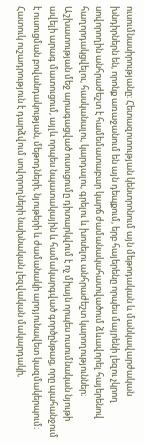ուսումնասիրությանը։ Հետազոտության կենտրոնում այն մեթոդական և մանկավարժական խնդիրներն են, որոնք առաջանում են այն դեպքում, երբ հայերենը որպես մայրենի լեզու չկրող սովորողին անհրաժեշտ է համեմատաբար կարճ ժամանակահատվածում ձևավորել հայերենով հաղորդակցվելու, հասկանալու, կարդալու, գրելու և խոսելու անհրաժեշտ կարողություններ։ Աշխատության մեջ արագացված ուսուցումը դիտարկվում է ոչ միայն որպես ուսումնական նյութի ավելի արագ մատուցում, այլև որպես նպատակային և համակարգված գործընթաց, որը պահանջում է ուսուցման բովանդակության, մեթոդների, նյութերի և ժամանակի արդյունավետ կազմակերպում։ Հատուկ ուշադրություն է դարձվում սովորողների նախնական լեզվական մակարդակի,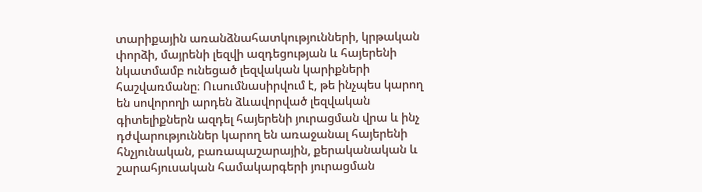տարիքային առանձնահատկությունների, կրթական փորձի, մայրենի լեզվի ազդեցության և հայերենի նկատմամբ ունեցած լեզվական կարիքների հաշվառմանը։ Ուսումնասիրվում է, թե ինչպես կարող են սովորողի արդեն ձևավորված լեզվական գիտելիքներն ազդել հայերենի յուրացման վրա և ինչ դժվարություններ կարող են առաջանալ հայերենի հնչյունական, բառապաշարային, քերականական և շարահյուսական համակարգերի յուրացման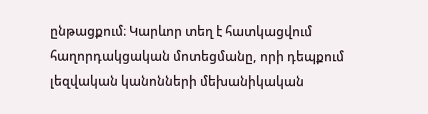ընթացքում։ Կարևոր տեղ է հատկացվում հաղորդակցական մոտեցմանը, որի դեպքում լեզվական կանոնների մեխանիկական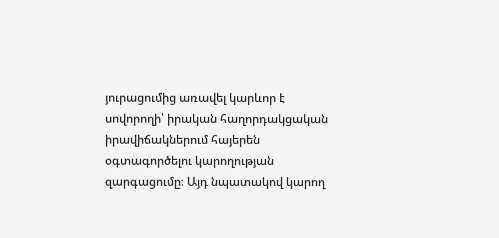յուրացումից առավել կարևոր է սովորողի՝ իրական հաղորդակցական իրավիճակներում հայերեն օգտագործելու կարողության զարգացումը։ Այդ նպատակով կարող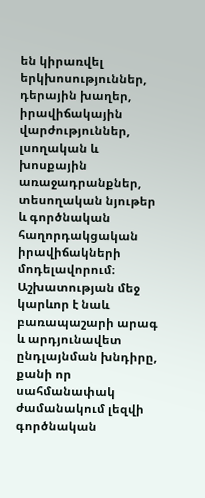են կիրառվել երկխոսություններ, դերային խաղեր, իրավիճակային վարժություններ, լսողական և խոսքային առաջադրանքներ, տեսողական նյութեր և գործնական հաղորդակցական իրավիճակների մոդելավորում։ Աշխատության մեջ կարևոր է նաև բառապաշարի արագ և արդյունավետ ընդլայնման խնդիրը, քանի որ սահմանափակ ժամանակում լեզվի գործնական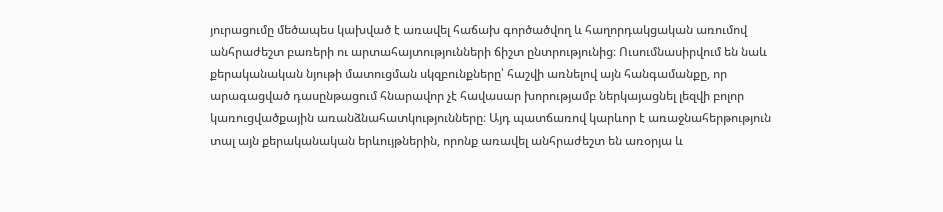յուրացումը մեծապես կախված է առավել հաճախ գործածվող և հաղորդակցական առումով անհրաժեշտ բառերի ու արտահայտությունների ճիշտ ընտրությունից։ Ուսումնասիրվում են նաև քերականական նյութի մատուցման սկզբունքները՝ հաշվի առնելով այն հանգամանքը, որ արագացված դասընթացում հնարավոր չէ հավասար խորությամբ ներկայացնել լեզվի բոլոր կառուցվածքային առանձնահատկությունները։ Այդ պատճառով կարևոր է առաջնահերթություն տալ այն քերականական երևույթներին, որոնք առավել անհրաժեշտ են առօրյա և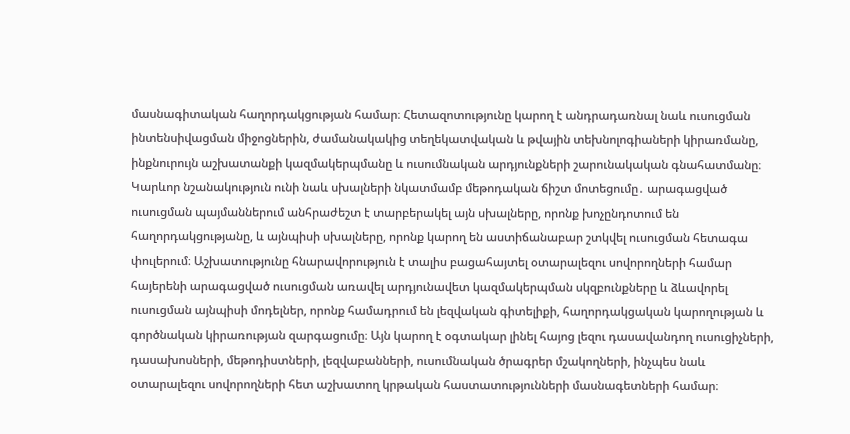մասնագիտական հաղորդակցության համար։ Հետազոտությունը կարող է անդրադառնալ նաև ուսուցման ինտենսիվացման միջոցներին, ժամանակակից տեղեկատվական և թվային տեխնոլոգիաների կիրառմանը, ինքնուրույն աշխատանքի կազմակերպմանը և ուսումնական արդյունքների շարունակական գնահատմանը։ Կարևոր նշանակություն ունի նաև սխալների նկատմամբ մեթոդական ճիշտ մոտեցումը․ արագացված ուսուցման պայմաններում անհրաժեշտ է տարբերակել այն սխալները, որոնք խոչընդոտում են հաղորդակցությանը, և այնպիսի սխալները, որոնք կարող են աստիճանաբար շտկվել ուսուցման հետագա փուլերում։ Աշխատությունը հնարավորություն է տալիս բացահայտել օտարալեզու սովորողների համար հայերենի արագացված ուսուցման առավել արդյունավետ կազմակերպման սկզբունքները և ձևավորել ուսուցման այնպիսի մոդելներ, որոնք համադրում են լեզվական գիտելիքի, հաղորդակցական կարողության և գործնական կիրառության զարգացումը։ Այն կարող է օգտակար լինել հայոց լեզու դասավանդող ուսուցիչների, դասախոսների, մեթոդիստների, լեզվաբանների, ուսումնական ծրագրեր մշակողների, ինչպես նաև օտարալեզու սովորողների հետ աշխատող կրթական հաստատությունների մասնագետների համար։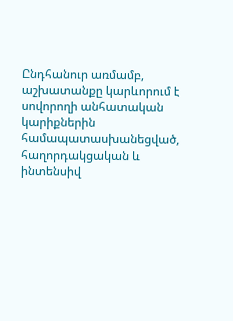Ընդհանուր առմամբ, աշխատանքը կարևորում է սովորողի անհատական կարիքներին համապատասխանեցված, հաղորդակցական և ինտենսիվ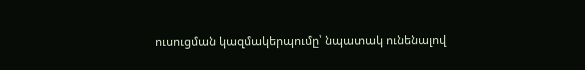ուսուցման կազմակերպումը՝ նպատակ ունենալով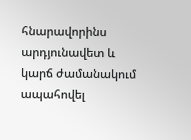հնարավորինս արդյունավետ և կարճ ժամանակում ապահովել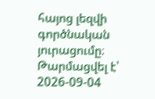հայոց լեզվի գործնական յուրացումը։
Թարմացվել է՝ 2026-09-04